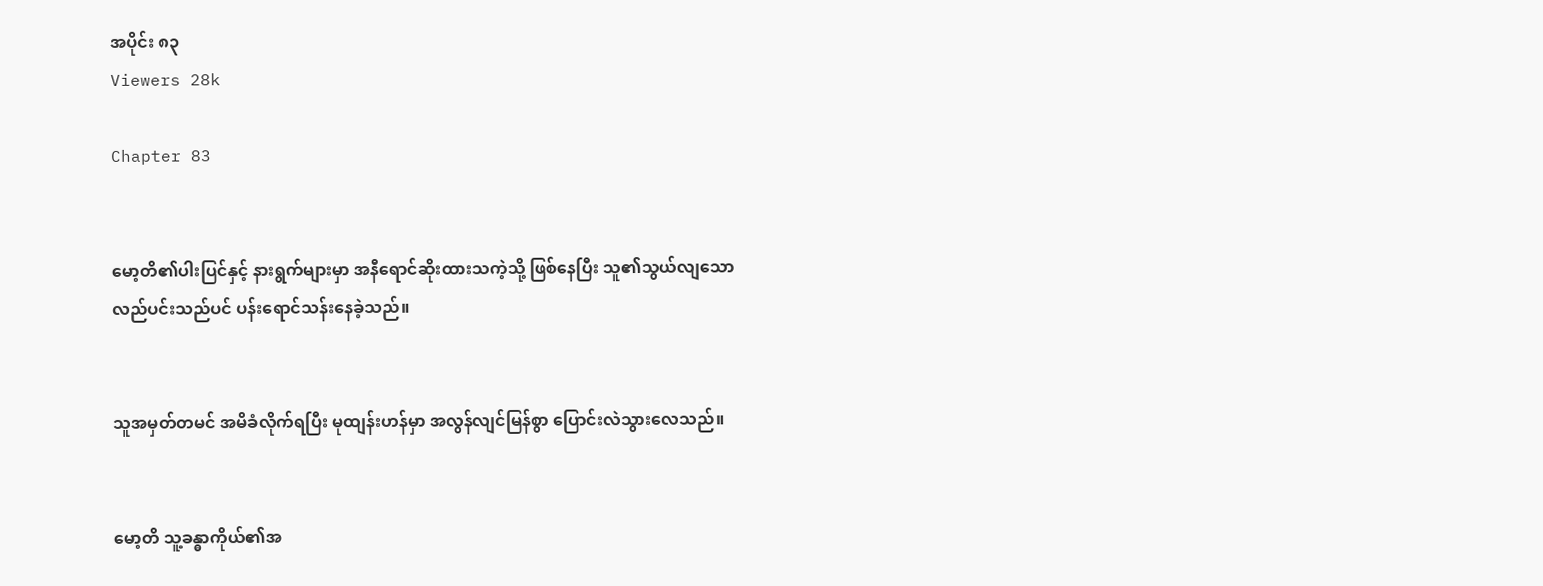အပိုင်း ၈၃
Viewers 28k

Chapter 83


မော့တိ၏ပါးပြင်နှင့် နားရွက်များမှာ အနီရောင်ဆိုးထားသကဲ့သို့ ဖြစ်နေပြီး သူ၏သွယ်လျသောလည်ပင်းသည်ပင် ပန်းရောင်သန်းနေခဲ့သည်။


သူအမှတ်တမင် အမိခံလိုက်ရပြီး မုထျန်းဟန်မှာ အလွန်လျင်မြန်စွာ ပြောင်းလဲသွား‌လေသည်။


မော့တိ သူ့ခန္ဓာကိုယ်၏အ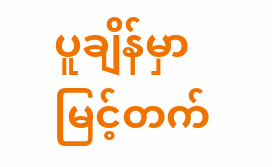ပူချိန်မှာ မြင့်တက်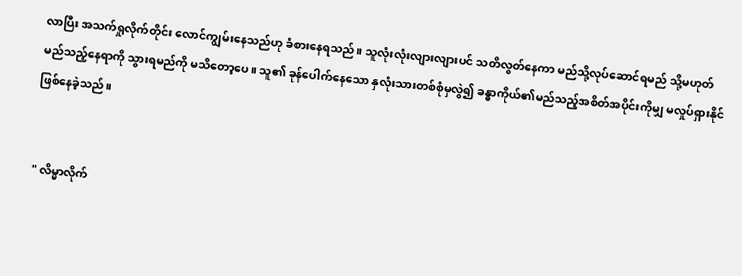လာပြီး အသက်ရှုလိုက်တိုင်း လောင်ကျွမ်းနေသည်ဟု ခံစားနေရသည်။ သူလုံးလုံးလျားလျားပင် သတိလွတ်နေကာ မည်သို့လုပ်ဆောင်ရမည် သို့မဟုတ် မည်သည့်နေရာကို သွားရမည်ကို မသိတော့ပေ။ သူ၏ ခုန်ပေါက်နေသော နှလုံးသားတစ်စုံမှလွဲ၍ ခန္ဓာကိုယ်၏မည်သည့်အစိတ်အပိုင်းကိုမျှ မလှုပ်ရှားနိုင် ဖြစ်နေခဲ့သည်။


" လိမ္မာလိုက်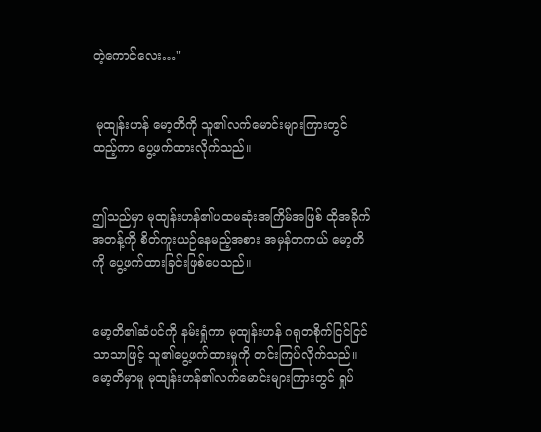တဲ့ကောင်လေး…"


 မုထျန်းဟန် မော့တိကို သူ၏လက်မောင်းများကြားတွင် ထည့်ကာ ပွေ့ဖက်ထားလိုက်သည်။


ဤသည်မှာ မုထျန်းဟန်၏ပထမဆုံးအကြိမ်အဖြစ် ထိုအခိုက်အတန့်ကို စိတ်ကူးယဉ်နေမည့်အစား အမှန်တကယ် မော့တိကို ပွေ့ဖက်ထားခြင်း‌ဖြစ်ပေသည်။


မော့တိ၏ဆံပင်ကို နမ်းရှုံကာ မုထျန်းဟန် ဂရုတစိုက်ငြင်ငြင်သာသာဖြင့် သူ၏ပွေ့ဖက်ထားမှုကို တင်းကြပ်လိုက်သည်။ မော့တိမှာမူ မုထျန်းဟန်၏လက်မောင်းများကြားတွင် ရှုပ်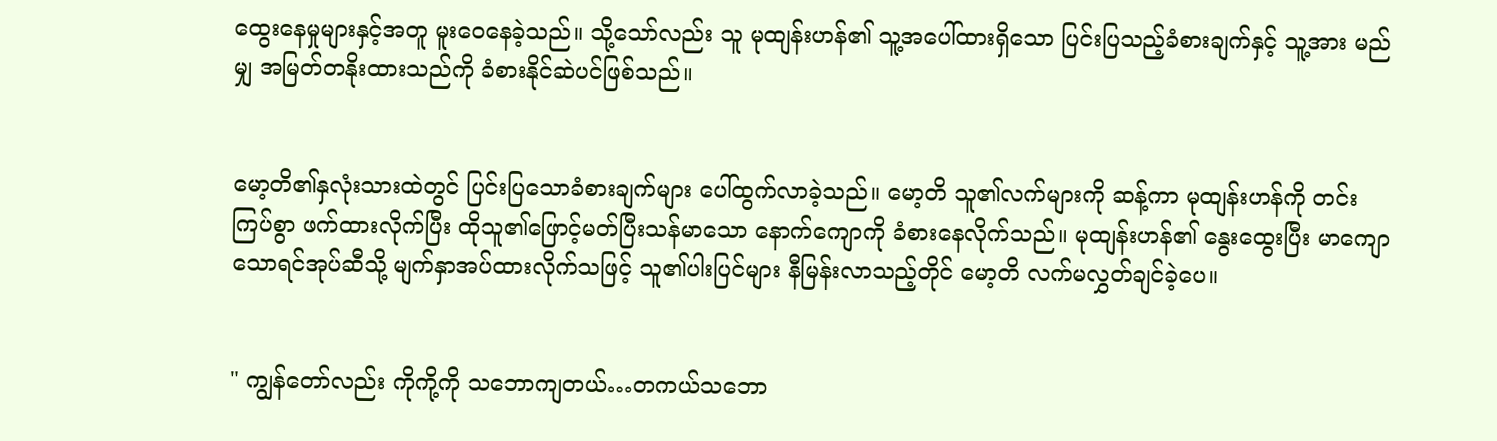ထွေးနေမှုများနှင့်အတူ ‌မူးဝေနေခဲ့သည်။ သို့သော်လည်း သူ မုထျန်းဟန်၏ သူ့အပေါ်ထားရှိသော ပြင်းပြသည့်ခံစားချက်နှင့် သူ့အား မည်မျှ အမြတ်တနိုးထားသည်ကို ခံစားနိုင်‌‌ဆဲပင်ဖြစ်သည်။


မော့တိ၏နှလုံးသားထဲတွင် ပြင်းပြသောခံစားချက်များ ပေါ်ထွက်လာခဲ့သည်။ မော့တိ သူ၏လက်များကို ဆန့်ကာ မုထျန်းဟန်ကို တင်းကြပ်စွာ ‌ဖက်ထားလိုက်ပြီး ထိုသူ၏ဖြောင့်မတ်ပြီးသန်မာသော နောက်ကျောကို ခံစားနေလိုက်သည်။ မုထျန်းဟန်၏ နွေးထွေးပြီး မာကျောသောရင်အုပ်‌ဆီသို့ မျက်နှာအပ်ထားလိုက်သဖြင့် သူ၏ပါးပြင်များ နီမြန်းလာသည့်တိုင် မော့တိ လက်မလွှတ်ချင်ခဲ့ပေ။


" ကျွန်တော်လည်း ကိုကို့ကို သဘောကျတယ်…တကယ်သဘော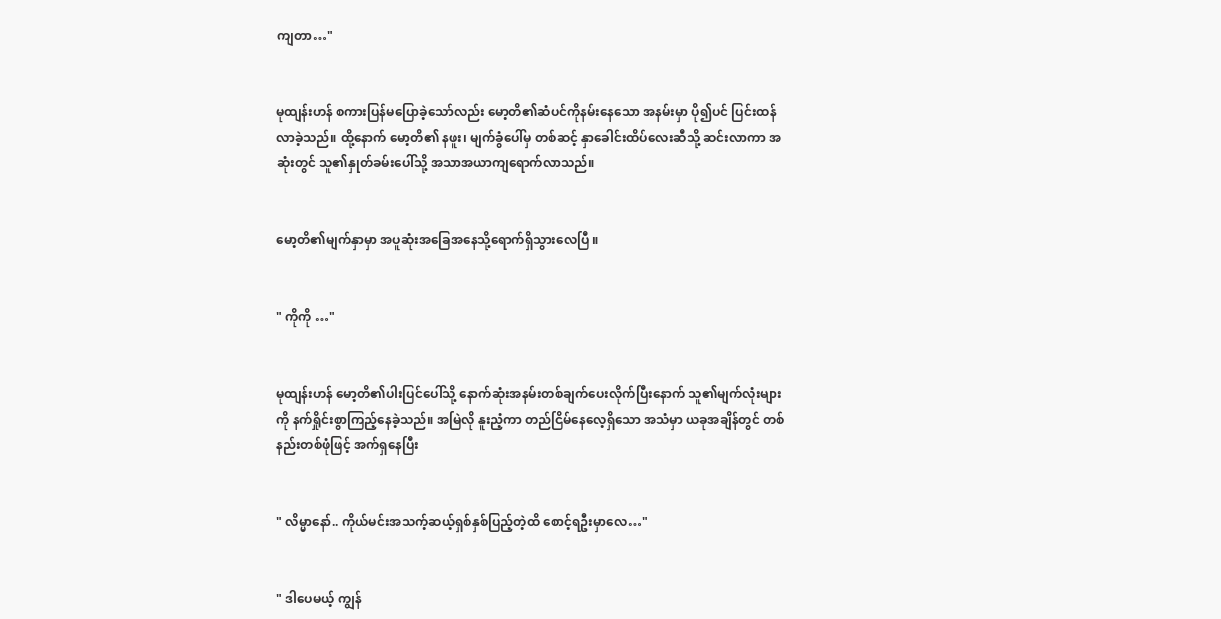ကျတာ…"


မုထျန်းဟန် စကားပြန်မပြောခဲ့သော်လည်း မော့တိ၏ဆံပင်ကိုနမ်းနေသော အနမ်းမှာ ပို၍ပင် ပြင်းထန်လာခဲ့သည်။ ထို့နောက် မော့တိ၏ နဖူး၊ မျက်ခွံပေါ်မှ တစ်ဆင့် နှာခေါင်းထိပ်လေးဆီသို့ ဆင်းလာကာ အဆုံးတွင် သူ၏နှုတ်ခမ်းပေါ်သို့ အသာအယာကျရောက်လာသည်။


မော့တိ၏မျက်နှာမှာ အပူဆုံးအခြေအနေသို့ရောက်ရှိသွားလေပြီ ။


" ကိုကို …"


မုထျန်းဟန် မော့တိ၏ပါးပြင်ပေါ်သို့ နောက်ဆုံးအနမ်းတစ်ချက်ပေးလိုက်ပြီးနောက် သူ၏မျက်လုံးများကို နက်ရှိုင်းစွာကြည့်နေခဲ့သည်။ အမြဲလို နူးညံ့ကာ တည်ငြိမ်နေလေ့ရှိသော အသံမှာ ယခုအချိန်တွင် တစ်နည်းတစ်ဖုံဖြင့် အက်ရှနေပြီး


" လိမ္မာနော်.. ကိုယ်မင်းအသက့်ဆယ့်ရှစ်နှစ်ပြည့်တဲ့ထိ စောင့်ရဦးမှာလေ…"


" ဒါပေမယ့် ကျွန်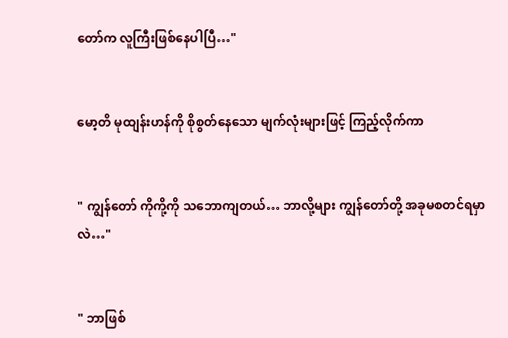တော်က လူကြီးဖြစ်နေပါပြီ…"


မော့တိ မုထျန်းဟန်ကို စိုစွတ်နေသော မျက်လုံးများဖြင့် ကြည့်လိုက်ကာ


" ကျွန်တော် ကိုကို့ကို သဘောကျတယ်… ဘာလို့များ ကျွန်တော်တို့ အခုမစတင်ရမှာလဲ…"


" ဘာဖြစ်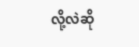လို့လဲဆို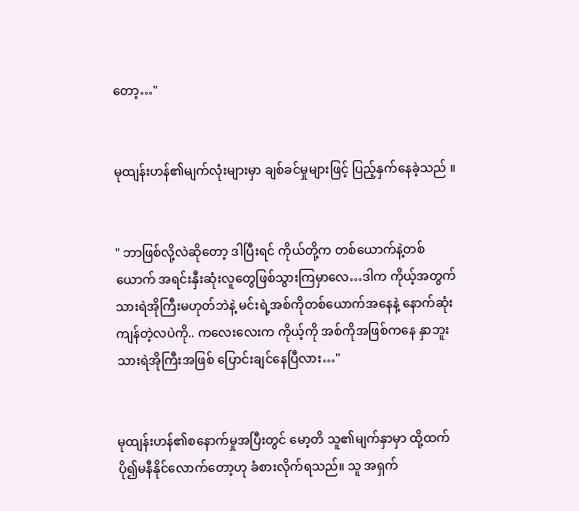တော့…"


မုထျန်းဟန်၏မျက်လုံးများမှာ ချစ်ခင်မှုများဖြင့် ပြည့်နှက်နေခဲ့သည် ။


" ဘာဖြစ်လို့လဲဆိုတော့ ဒါပြီးရင် ကိုယ်တို့က တစ်ယောက်နဲ့တစ်ယောက် အရင်းနှီးဆုံးလူတွေဖြစ်သွားကြမှာလေ…ဒါက ကိုယ့်အတွက် သားရဲအိုကြီးမဟုတ်ဘဲနဲ့ မင်းရဲ့အစ်ကိုတစ်ယောက်အနေနဲ့ နောက်ဆုံးကျန်တဲ့လပဲကို.. ကလေးလေးက ကိုယ့်ကို အစ်ကိုအဖြစ်ကနေ နှာဘူးသားရဲအိုကြီးအဖြစ် ပြောင်းချင်နေပြီလား…"


မုထျန်းဟန်၏စနောက်မှုအပြီးတွင် မော့တိ သူ၏မျက်နှာမှာ ထို့ထက်ပို၍မနီနိုင်လောက်တော့ဟု ခံစားလိုက်ရသည်။ သူ အရှက်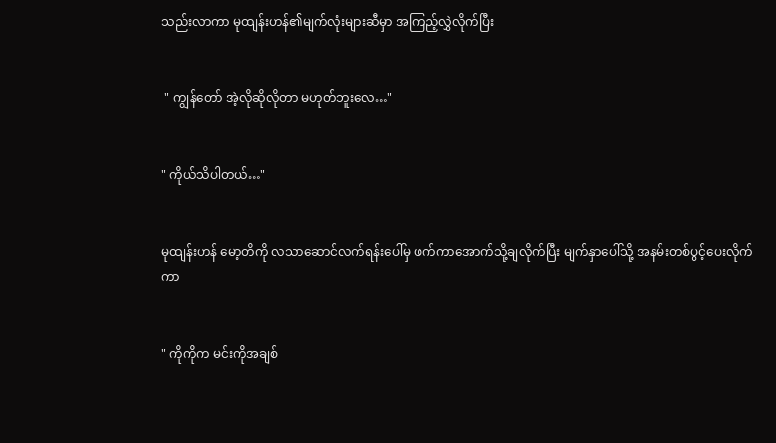သည်းလာကာ မုထျန်းဟန်၏မျက်လုံးများဆီမှာ အကြည့်လွှဲလိုက်ပြီး


 " ကျွန်တော် အဲ့လိုဆိုလိုတာ မဟုတ်ဘူးလေ…"


" ကိုယ်သိပါတယ်…"


မုထျန်းဟန် မော့တိကို လသာဆောင်လက်ရန်းပေါ်မှ ဖက်ကာအောက်သို့ချလိုက်ပြီး မျက်နှာပေါ်သို့ အနမ်းတစ်ပွင့်ပေးလိုက်ကာ


" ကိုကိုက မင်းကိုအချစ်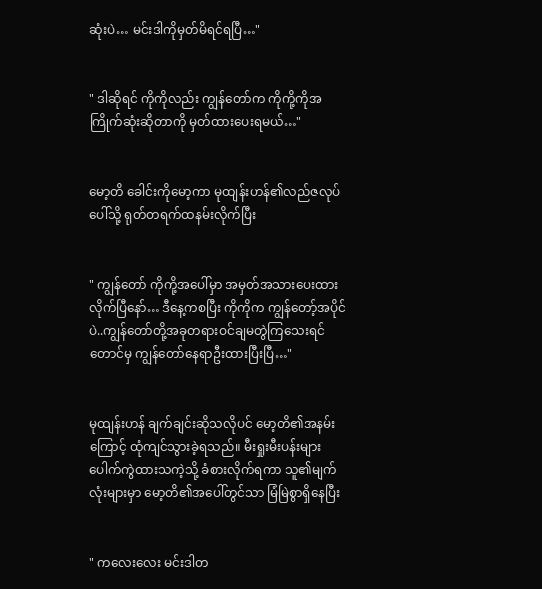ဆုံးပဲ… မင်းဒါကိုမှတ်မိရင်ရပြီ…"


" ဒါဆိုရင် ကိုကိုလည်း ကျွန်တော်က ကိုကို့ကိုအကြိုက်ဆုံးဆိုတာကို မှတ်ထားပေးရမယ်…"


မော့တိ ခေါင်းကိုမော့ကာ မုထျန်းဟန်၏လည်ဇလုပ်ပေါ်သို့ ရုတ်တရက်ထနမ်းလိုက်ပြီး


" ကျွန်တော် ကိုကို့အပေါ်မှာ အမှတ်အသားပေးထားလိုက်ပြီနော်… ဒီနေ့ကစပြီး ကိုကိုက ကျွန်တော့်အပိုင်ပဲ..ကျွန်တော်တို့အခုတရားဝင်ချမတွဲကြသေးရင်တောင်မှ ကျွန်တော်နေရာဦးထားပြီးပြီ…"


မုထျန်းဟန် ချက်ချင်းဆိုသလိုပင် မော့တိ၏အနမ်းကြောင့် ထုံကျင်သွားခဲ့ရသည်။ မီးရှုးမီးပန်းများ ပေါက်ကွဲထားသကဲ့သို့ ခံစားလိုက်ရကာ သူ၏မျက်လုံးများမှာ မော့တိ၏အပေါ်တွင်သာ မြံမြဲစွာရှိနေပြီး


" ကလေးလေး မင်းဒါတ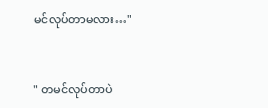မင်လုပ်တာမလား…"


" တမင်လုပ်တာပဲ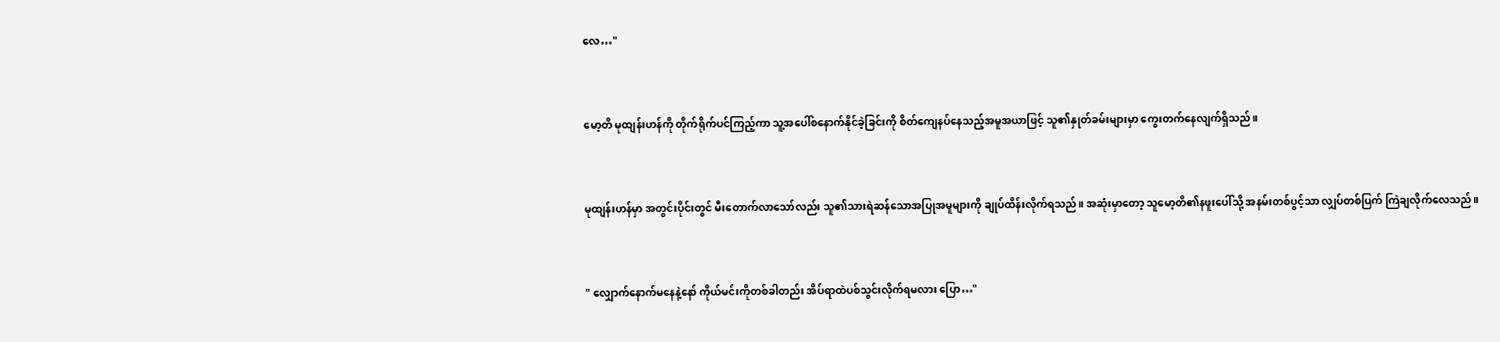လေ…"


မော့တိ မုထျန်းဟန်ကို တိုက်ရိုက်ပင်ကြည့်ကာ သူ့အပေါ်စနောက်နိုင်ခဲ့ခြင်းကို စိတ်ကျေနပ်နေသည့်အမူအယာဖြင့် သူ၏နှုတ်ခမ်းများမှာ ကွေးတက်နေလျက်ရှိသည်။


မုထျန်းဟန်မှာ အတွင်းပိုင်းတွင် မီးတောက်လာသော်လည်း သူ၏သားရဲဆန်သောအပြုအမူများကို ချုပ်ထိန်းလိုက်ရသည်။ အဆုံးမှာတော့ သူမော့တိ၏နဖူးပေါ်သို့ အနမ်းတစ်ပွင့်သာ လျှပ်တစ်ပြက် ကြဲချလိုက်လေသည်။


" လျှောက်နောက်မနေနဲ့နော် ကိုယ်မင်းကိုတစ်ခါတည်း အိပ်ရာထဲပစ်သွင်းလိုက်ရမလား ပြော…"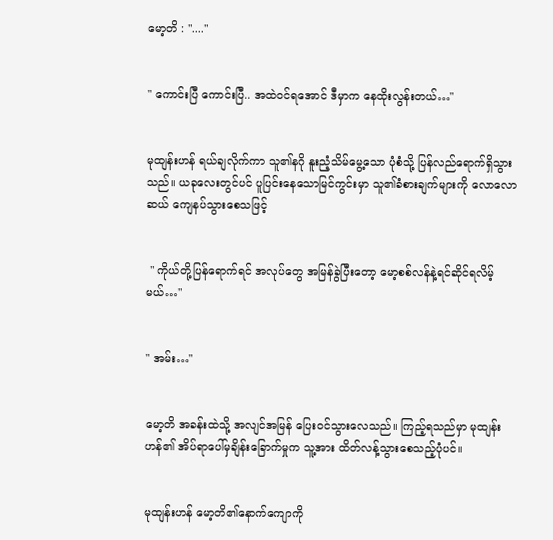မော့တိ : "...."


" ကောင်းပြီ ကောင်းပြီ.. အထဲဝင်ရအောင် ဒီမှာက နေထိုးလွန်းတယ်…"


မုထျန်းဟန် ရယ်ချလိုက်ကာ သူ၏နဂို နူးညံ့‌သိမ်မွေ့သော ပုံစံသို့ ပြန်‌လည်ရောက်ရှိသွားသည်။ ယခုလေးတွင်ပင် ပူပြင်းနေသောမြင်ကွင်းမှာ သူ၏ခံစားချက်များကို လောလောဆယ် ကျေနပ်သွားစေသဖြင့်


 " ကိုယ်တို့ပြန်ရောက်ရင် အလုပ်တွေ အမြန်ခွဲပြီးတော့ မော့စစ်လန်နဲ့ရင်ဆိုင်ရလိမ့်မယ်…"


" အမ်း…"


မော့တိ အခန်းထဲသို့ အလျင်အမြန်‌ ပြေးဝင်သွားလေသည်။ ကြည့်ရသည်မှာ မုထျန်းဟန်၏ အိပ်ရာပေါ်မှချိန်းခြောက်မှုက သူ့အား ထိတ်လန့်သွားစေသည့်ပုံပင်။


မုထျန်းဟန် မော့တိ၏နောက်ကျောကို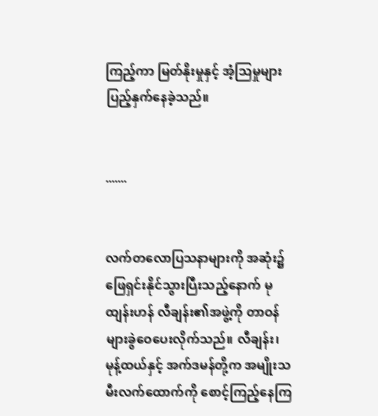ကြည့်ကာ မြတ်နိုးမှုနှင့် အံ့သြမှုများ ပြည့်နှက်နေခဲ့သည်။


.......


လက်တလောပြသနာများကို အဆုံး၌ဖြေရှင်းနိုင်သွားပြီးသည့်နောက် မုထျန်းဟန် လီချန်း၏အဖွဲ့ကို တာဝန်များခွဲဝေပေးလိုက်သည်။ လီချန်း၊ မုန့်ထယ်နှင့် အက်ဒမန်တို့က အမျိုးသမီးလက်ထောက်ကို စောင့်ကြည့်နေကြ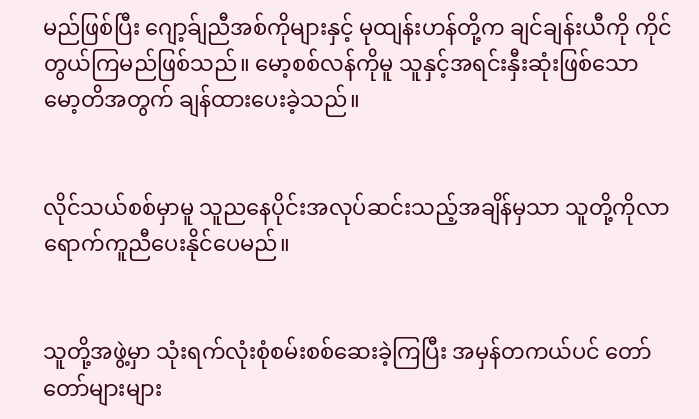မည်ဖြစ်ပြီး ဂျော့ခ်ျညီအစ်ကိုများနှင့် မုထျန်းဟန်တို့က ချင်ချန်းယီကို ကိုင်တွယ်ကြမည်ဖြစ်သည်။ မော့စစ်လန်ကိုမူ သူနှင့်အရင်းနှီးဆုံးဖြစ်သော မော့တိအတွက် ချန်ထားပေးခဲ့သည်။


လိုင်သယ်စစ်မှာမူ သူညနေပိုင်းအလုပ်ဆင်းသည့်အချိန်မှသာ သူတို့ကိုလာရောက်ကူညီပေးနိုင်ပေမည်။


သူတို့အဖွဲ့မှာ သုံးရက်လုံးစုံစမ်းစစ်ဆေးခဲ့ကြပြီး အမှန်တကယ်ပင် တော်တော်များများ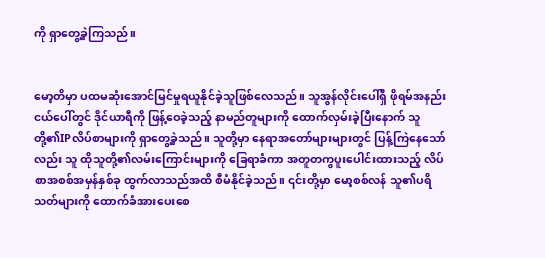ကို ရှာတွေ့ခဲ့ကြသည်။


မော့တိမှာ ပထမဆုံးအောင်မြင်မှုရယူနိုင်ခဲ့သူဖြစ်လေသည်။ သူအွန်လိုင်းပေါ်ရှိ ဖိုရမ်အနည်းငယ်ပေါ်တွင် ဒိုင်ယာရီကို ဖြန့်ဝေခဲ့‌သည့် နာမည်တူများကို ထောက်လှမ်းခဲ့ပြီးနောက် သူတို့၏IPလိပ်စာများကို ရှာတွေ့ခဲ့သည်။ သူတို့မှာ နေရာအတော်များများတွင် ပြန့်ကြဲနေသော်လည်း သူ ထိုသူတို့၏လမ်းကြောင်းများကို ခြေရာခံကာ အတူတကွပူးပေါင်းထားသည့် ‌လိပ်စာအစစ်အမှန်နှစ်ခု ထွက်လာသည်အထိ စီမံနိုင်ခဲ့သည်။ ၎င်းတို့မှာ မော့စစ်လန် သူ၏ပရိသတ်များကို ထောက်ခံအားပေးစေ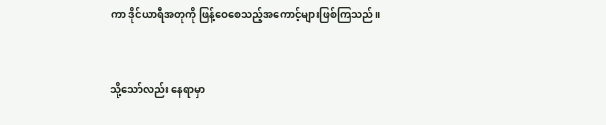ကာ ဒိုင်ယာရီအတုကို ဖြန့်ဝေစေသည့်အကောင့်များဖြစ်ကြသည်။


သို့သော်လည်း နေရာမှာ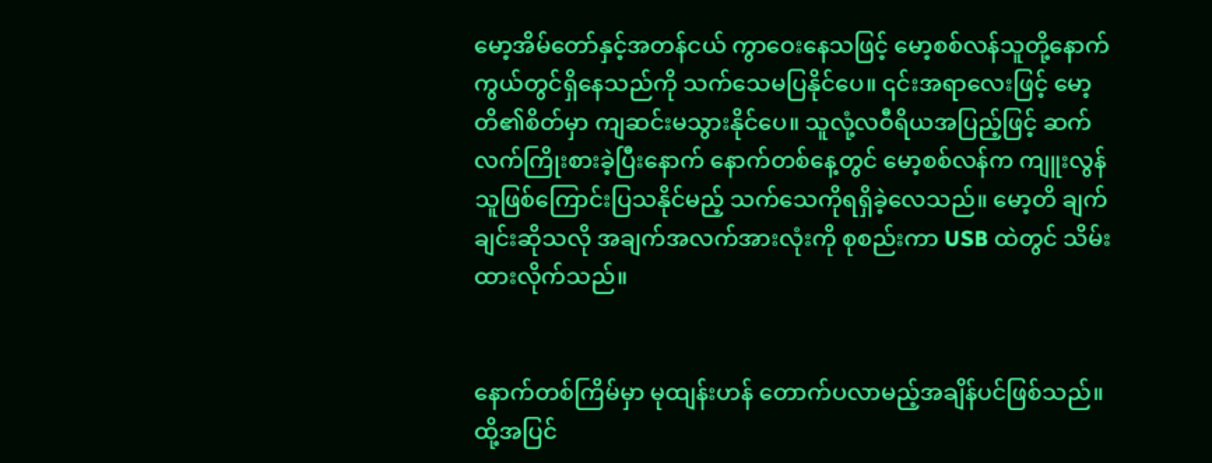မော့အိမ်တော်နှင့်အတန်ငယ် ကွာဝေးနေသဖြင့် မော့စစ်လန်သူတို့နောက်ကွယ်တွင်ရှိနေသည်ကို သက်သေမပြနိုင်ပေ။ ၎င်းအရာလေးဖြင့် မော့တိ၏စိတ်မှာ ကျဆင်းမသွားနိုင်ပေ။ သူလုံ့လဝီရိယအပြည့်ဖြင့် ဆက်လက်ကြိုးစားခဲ့ပြီးနောက် နောက်တစ်နေ့တွင် မော့စစ်လန်က ကျူးလွန်သူဖြစ်ကြောင်းပြသနိုင်မည့် သက်သေကိုရရှိခဲ့လေသည်။ မော့တိ ချက်ချင်းဆိုသလို အချက်အလက်အားလုံးကို စုစည်းကာ USB ထဲတွင် သိမ်းထားလိုက်သည်။


နောက်တစ်ကြိမ်မှာ မုထျန်းဟန် တောက်ပလာမည့်အချိန်ပင်ဖြစ်သည်။ ထို့အပြင်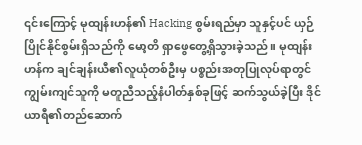၎င်းကြောင့် မုထျန်းဟန်၏ Hacking စွမ်းရည်မှာ သူနှင့်ပင် ယှဉ်ပြိုင်နိုင်စွမ်းရှိသည်ကို မော့တိ ရှာဖွေတွေ့ရှိသွားခဲ့သည်။ မုထျန်းဟန်က ချင်ချန်းယီ၏လူယုံတစ်ဦးမှ ပစ္စည်းအတုပြုလုပ်ရာတွင် ကျွမ်းကျင်သူကို မတူညီသည့်နံပါတ်နှစ်ခုဖြင့် ဆက်သွယ်ခဲ့ပြီး ဒိုင်ယာရီ၏တည်ဆောက်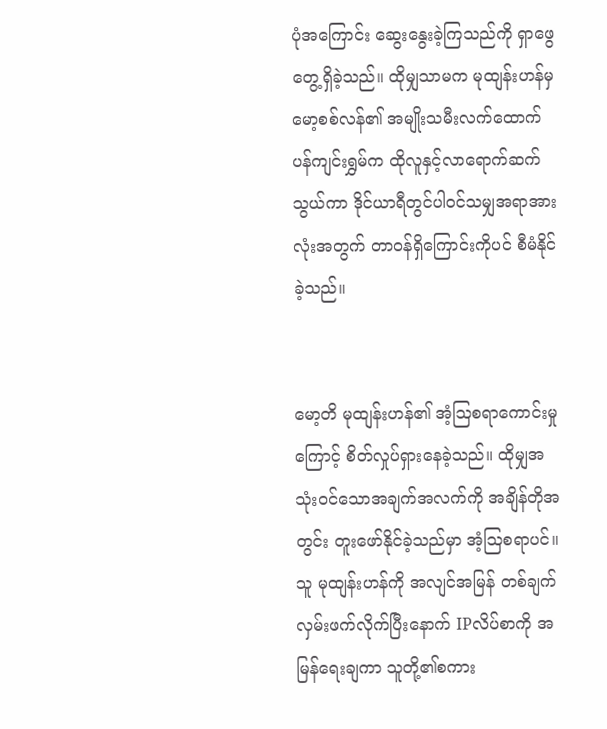ပုံ‌အကြောင်း ဆွေးနွေးခဲ့ကြသည်ကို ရှာဖွေတွေ့ရှိခဲ့သည်။ ထိုမျှသာမက မုထျန်းဟန်မှ မော့စစ်လန်၏ အမျိုးသမီးလက်ထောက်ပန်ကျင်းရွှမ်က ထိုလူနှင့်လာရောက်ဆက်သွယ်ကာ ဒိုင်ယာရီတွင်ပါဝင်သမျှအရာအားလုံးအတွက် တာဝန်ရှိကြောင်းကိုပင် စီမံနိုင်ခဲ့သည်။


မော့တိ မုထျန်းဟန်၏ အံ့ဩစရာကောင်းမှုကြောင့် စိတ်လှုပ်ရှားနေခဲ့သည်။ ထိုမျှအသုံးဝင်သောအချက်အလက်ကို အချိန်တိုအတွင်း တူးဖော်နိုင်ခဲ့သည်မှာ အံ့ဩစရာပင်။ သူ မုထျန်းဟန်ကို အလျင်အမြန် တစ်ချက်လှမ်းဖက်လိုက်ပြီးနောက် IPလိပ်စာကို အမြန်ရေးချကာ သူတို့၏စကား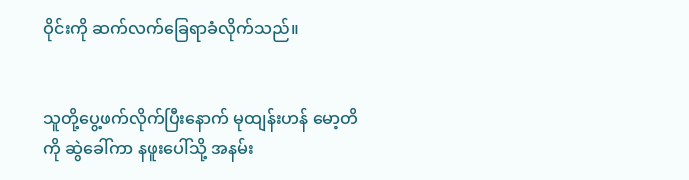ဝိုင်းကို ဆက်လက်ခြေရာခံလိုက်သည်။


သူတို့ပွေ့ဖက်လိုက်ပြီးနောက် မုထျန်းဟန် မော့တိကို ဆွဲခေါ်ကာ နဖူးပေါ်သို့ အနမ်း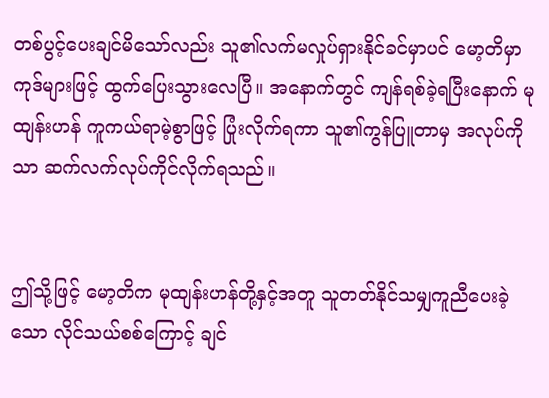တစ်ပွင့်ပေးချင်မိသော်လည်း သူ၏လက်မလှုပ်ရှားနိုင်ခင်မှာပင် မော့တိမှာ ကုဒ်များဖြင့် ထွက်ပြေးသွားလေပြီ။ အနောက်တွင် ကျန်ရစ်ခဲ့ရပြီးနောက် မုထျန်းဟန် ကူကယ်ရာမဲ့စွာဖြင့် ပြုံးလိုက်ရကာ သူ၏ကွန်ပြူတာမှ အလုပ်ကိုသာ ဆက်လက်လုပ်ကိုင်လိုက်ရသည်။


ဤသို့ဖြင့် မော့တိက မုထျန်းဟန်တို့နှင့်အတူ သူတတ်နိုင်သမျှကူညီပေးခဲ့သော လိုင်သယ်စစ်ကြောင့် ချင်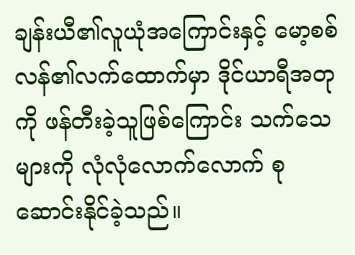ချန်းယီ၏လူယုံအကြောင်းနှင့် မော့စစ်လန်၏လက်ထောက်မှာ ဒိုင်ယာရီအတုကို ဖန်တီးခဲ့သူဖြစ်ကြောင်း သက်သေများကို လုံလုံလောက်လောက် စုဆောင်းနိုင်ခဲ့သည်။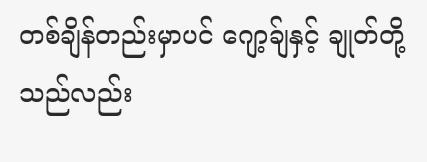တစ်ချိန်တည်းမှာပင် ဂျော့ခ်ျနှင့် ချုတ်တို့သည်လည်း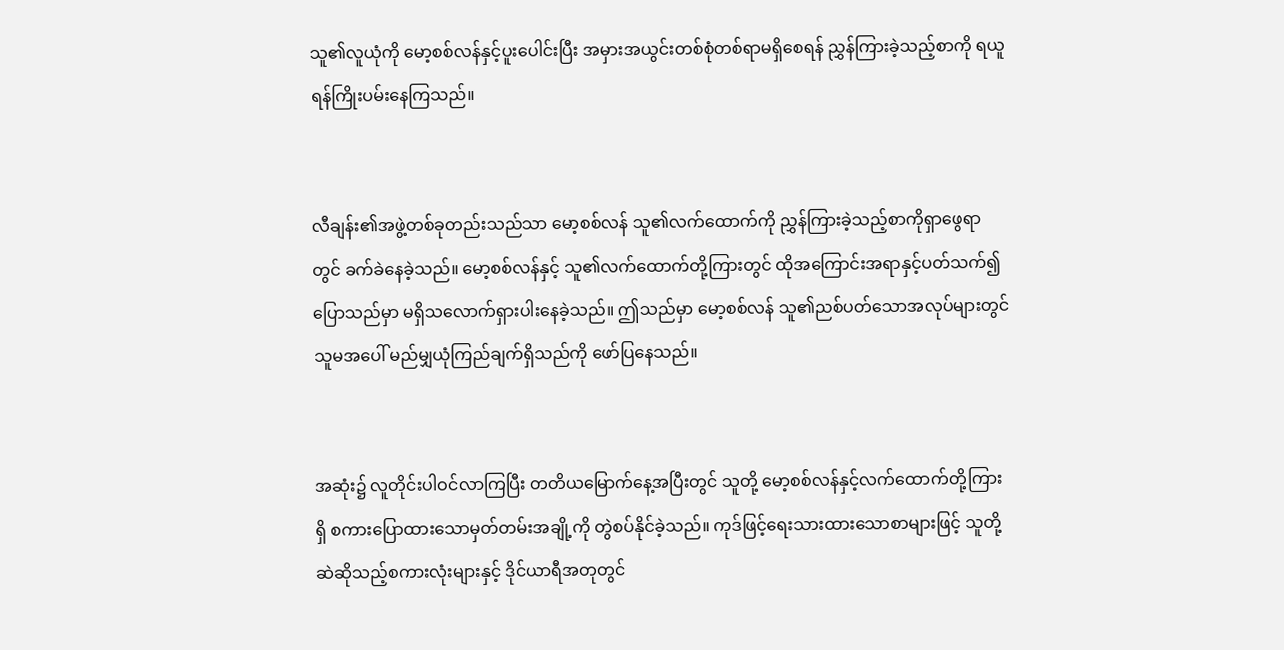သူ၏လူယုံကို မော့စစ်လန်နှင့်ပူးပေါင်းပြီး အမှားအယွင်းတစ်စုံတစ်ရာမရှိစေရန် ညွှန်ကြားခဲ့သည့်စာကို ရယူရန်ကြိုးပမ်းနေကြသည်။


လီချန်း၏အဖွဲ့တစ်ခုတည်းသည်သာ မော့စစ်လန် သူ၏လက်ထောက်ကို ညွှန်ကြားခဲ့သည့်စာကိုရှာဖွေရာတွင် ခက်ခဲနေခဲ့သည်။ မော့စစ်လန်နှင့် သူ၏လက်ထောက်တို့ကြားတွင် ထိုအကြောင်းအရာနှင့်ပတ်သက်၍ပြောသည်မှာ မရှိသလောက်ရှားပါးနေခဲ့သည်။ ဤသည်မှာ မော့စစ်လန် သူ၏ညစ်ပတ်သောအလုပ်များတွင် သူမအပေါ် မည်မျှယုံကြည်ချက်ရှိသည်ကို ဖော်ပြနေသည်။


အဆုံး‌၌ လူတိုင်းပါဝင်လာကြပြီး တတိယမြောက်နေ့အပြီးတွင် သူတို့ မော့စစ်လန်နှင့်လက်ထောက်တို့ကြားရှိ စကားပြောထားသောမှတ်တမ်းအချို့ကို တွဲစပ်နိုင်ခဲ့သည်။ ကုဒ်ဖြင့်ရေးသားထားသောစာများဖြင့် သူတို့ ဆဲဆိုသည့်စကားလုံးများနှင့် ဒိုင်ယာရီအတုတွင်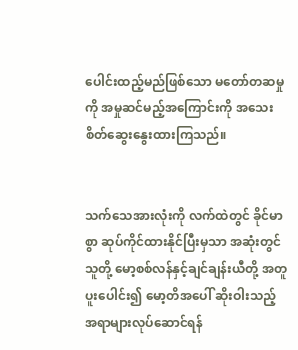ပေါင်းထည့်မည်ဖြစ်သော မတော်တဆမှုကို အမှုဆင်မည့်အကြောင်းကို အသေးစိတ်ဆွေးနွေးထားကြသည်။


သက်သေအားလုံးကို လက်ထဲတွင် ခိုင်မာစွာ ဆုပ်ကိုင်ထားနိုင်ပြီးမှသာ အဆုံးတွင် သူတို့ မော့စစ်လန်နှင့်ချင်ချန်းယီတို့ အတူပူးပေါင်း၍ မော့တိအပေါ် ဆိုးဝါးသည့်အရာများလုပ်ဆောင်ရန်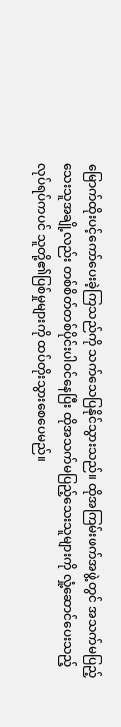မြောက်ထိုးပင့်ကော်ပေးခဲ့ကြသည်ကို သက်သေပြနိုင်သွားသည်။ ထိုအကြမ်းဖက်အဖွဲ့တွင် အသက်မပြည့်သေးသူအချို့လည်း တစ်စိတ်တစ်ပိုင်းပါဝင်‌နေပြီး ထိုအသက်မပြည့်သေးသူများကို လှုံ့ဆောင်ပေးသည့်လုပ်ရပ်ကပင် သူတို့၏ပြစ်မှုများကို ထပ်တိုးသွားစေပေမည်။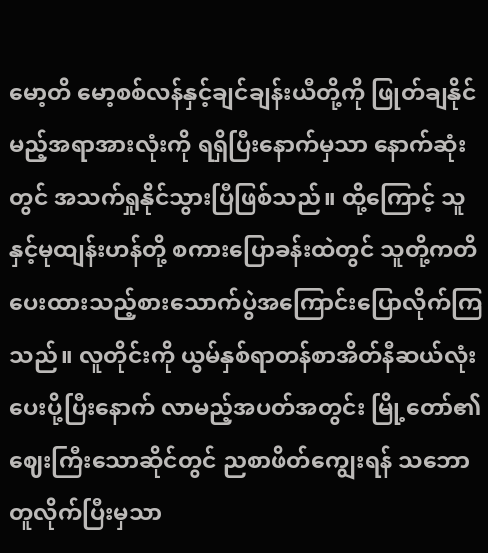မော့တိ မော့စစ်လန်နှင့်ချင်ချန်းယီတို့ကို ဖြုတ်ချနိုင်မည့်အရာအားလုံးကို ရရှိပြီးနောက်မှသာ နောက်ဆုံးတွင် အသက်ရှုနိုင်သွားပြီဖြစ်သည်။ ထို့ကြောင့် သူနှင့်မုထျန်းဟန်တို့ စကားပြောခန်းထဲတွင် သူတို့ကတိပေးထားသည့်စားသောက်ပွဲအကြောင်းပြောလိုက်ကြသည်။ လူတိုင်းကို ယွမ်နှစ်ရာတန်စာအိတ်နီဆယ်လုံး ပေးပို့ပြီးနောက် လာမည့်အပတ်အတွင်း မြို့တော်၏ဈေးကြီးသောဆိုင်တွင် ညစာဖိတ်ကျွေးရန် သဘောတူလိုက်ပြီးမှသာ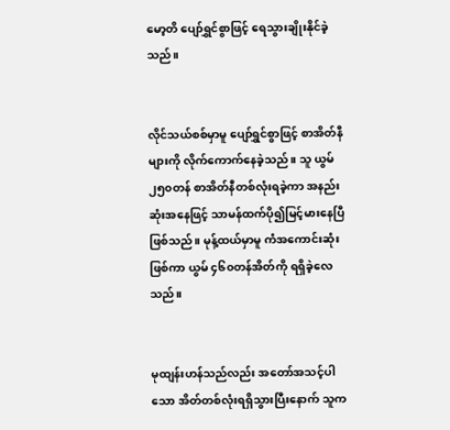မော့တိ ပျော်ရွှင်စွာဖြင့် ရေသွားချိုးနိုင်ခဲ့သည်။


လိုင်သယ်စစ်မှာမူ ပျော်ရွှင်စွာဖြင့် စာအိတ်နီများကို လိုက်ကောက်နေခဲ့သည်။ သူ ယွမ်၂၅၀တန် စာအိတ်နီတစ်လုံးရခဲ့ကာ အနည်းဆုံးအနေဖြင့် သာမန်ထက်ပို၍မြင့်မားနေပြီဖြစ်သည်။ မုန့်ထယ်မှာမူ ကံအကောင်းဆုံးဖြစ်ကာ ယွမ် ၄၆၀တန်အိတ်ကို ရရှိခဲ့လေသည်။


မုထျန်းဟန်သည်လည်း အတော်အသင့်ပါသော အိတ်တစ်လုံးရရှိသွားပြီးနောက် သူက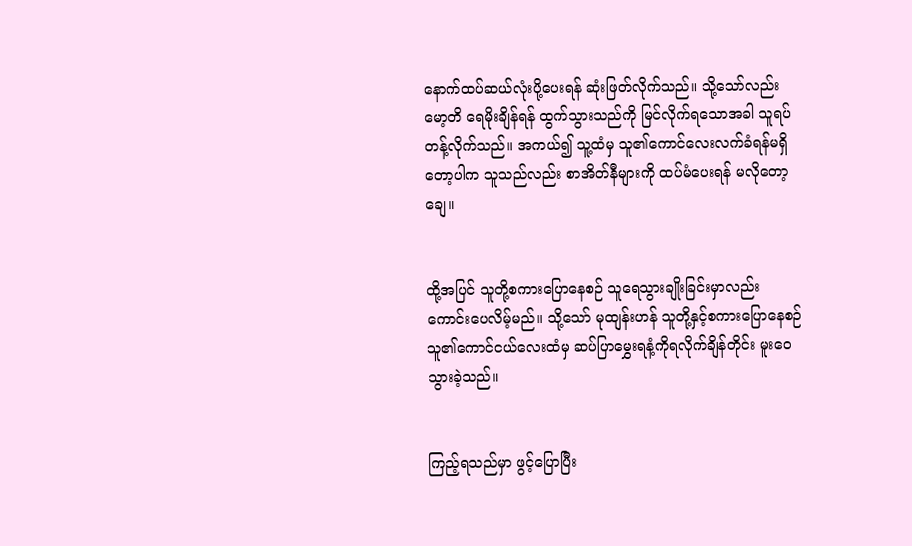နောက်ထပ်ဆယ်လုံးပို့ပေးရန် ဆုံးဖြတ်လိုက်သည်။ သို့သော်လည်း မော့တိ ရေမိုးချိန်ရန် ထွက်သွားသည်ကို မြင်လိုက်ရသောအခါ သူရပ်တန့်လိုက်သည်။ အကယ်၍ သူ့ထံမှ သူ၏ကောင်လေးလက်ခံရန်မရှိတော့ပါက သူသည်လည်း စာအိတ်နီများကို ထပ်မံပေးရန် မလိုတော့ချေ။


ထို့အပြင် သူတို့စကားပြောနေစဉ် သူရေသွားချိုးခြင်းမှာလည်း ကောင်းပေလိမ့်မည်။ သို့သော် မုထျန်းဟန် သူတို့နှင့်စကားပြောနေစဉ် သူ၏ကောင်ငယ်လေးထံမှ ဆပ်ပြာမွှေးရနံ့ကိုရလိုက်ချိန်တိုင်း မူးဝေသွားခဲ့သည်။


ကြည့်ရသည်မှာ ဖွင့်ပြောပြီး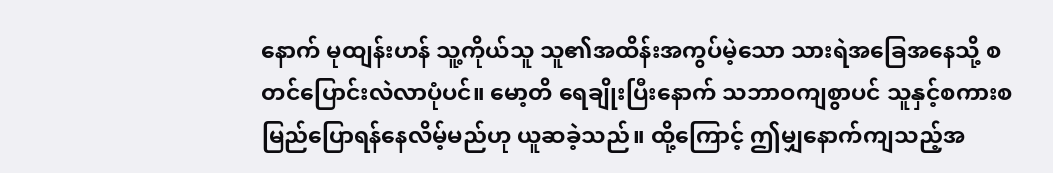နောက် မုထျန်းဟန် သူ့ကိုယ်သူ သူ၏အထိန်းအကွပ်မဲ့သော သားရဲအခြေအနေသို့ စတင်ပြောင်းလဲလာပုံပင်။ မော့တိ ရေချိုးပြီးနောက် သဘာဝကျစွာပင် သူနှင့်စကားစမြည်ပြော‌ရန်နေလိမ့်မည်ဟု ယူဆခဲ့သည်။ ထို့ကြောင့် ဤမျှနောက်ကျသည့်အ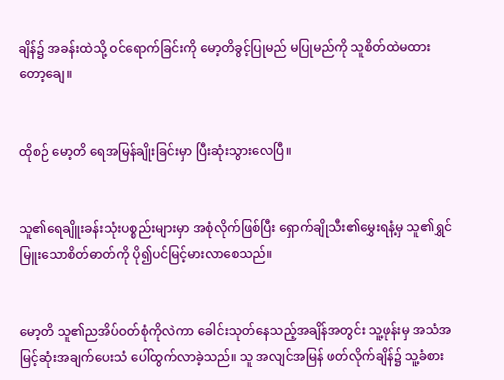ချိန်၌ အခန်းထဲသို့ ဝင်ရောက်ခြင်းကို မော့တိခွင့်ပြုမည် မပြုမည်ကို သူစိတ်ထဲမထားတော့ချေ။


ထိုစဉ် မော့တိ ရေအမြန်ချိုးခြင်းမှာ ပြီးဆုံးသွားလေပြီ။


သူ၏ရေချိူးခန်းသုံးပစ္စည်းများမှာ အစုံလိုက်ဖြစ်ပြီး ရှောက်ချိုသီး၏မွှေးရနံ့မှ သူ၏ရွှင်မြူးသောစိတ်ဓာတ်ကို ပို၍ပင်မြင့်မားလာစေသည်။


မော့တိ သူ၏ညအိပ်ဝတ်စုံကိုလဲကာ ခေါင်းသုတ်နေသည့်အချိန်အတွင်း သူ့ဖုန်းမှ အသံအမြင့်ဆုံးအချက်ပေးသံ ပေါ်ထွက်လာခဲ့သည်။ သူ အလျင်အမြန် ဖတ်လိုက်ချိန်၌ သူ့ခံစား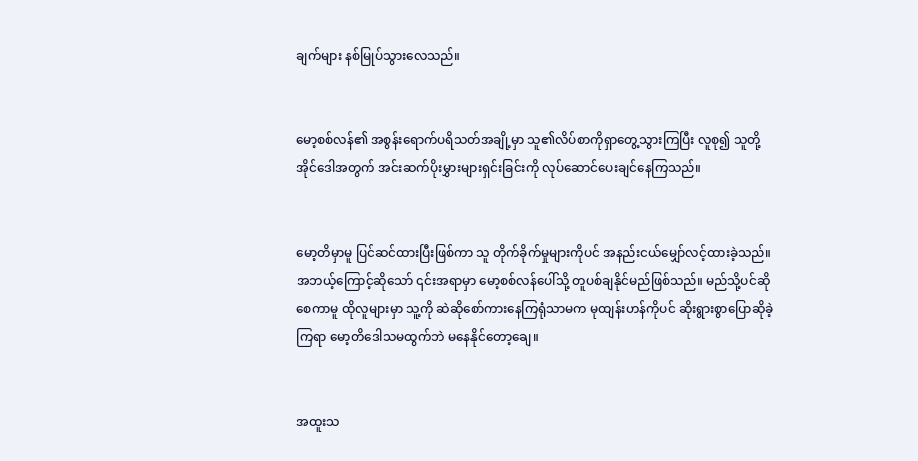ချက်များ နစ်မြုပ်သွားလေသည်။


မော့စစ်လန်၏ အစွန်းရောက်ပရိသတ်အချို့မှာ သူ၏လိပ်စာကိုရှာတွေ့သွားကြပြီး လူစု၍ သူတို့အိုင်ဒေါအတွက် အင်းဆက်ပိုးမွှားများရှင်းခြင်းကို လုပ်ဆောင်ပေးချင်နေကြသည်။


မော့တိမှာမူ ပြင်ဆင်ထားပြီးဖြစ်ကာ သူ တိုက်ခိုက်မှုများကိုပင် အနည်းငယ်မျှော်လင့်ထားခဲ့သည်။ အဘယ့်ကြောင့်ဆိုသော် ၎င်းအရာမှာ မော့စစ်လန်ပေါ်သို့ တူပစ်ချနိုင်မည်ဖြစ်သည်။ မည်သို့ပင်ဆိုစေကာမူ ထိုလူများမှာ သူ့ကို ဆဲဆိုစော်ကားနေကြရုံသာမက မုထျန်းဟန်ကိုပင် ဆိုးရွားစွာပြောဆိုခဲ့ကြရာ မော့တိဒေါသမထွက်ဘဲ မနေနိုင်တော့ချေ။


အထူးသ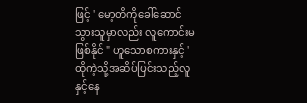ဖြင့် ' မော့တိကိုခေါ်ဆောင်သွားသူမှာလည်း လူကောင်းမဖြစ်နိုင် " ဟူသောစကားနှင့် ' ထိုကဲ့သို့အဆိပ်ပြင်းသည့်လူနှင့်နေ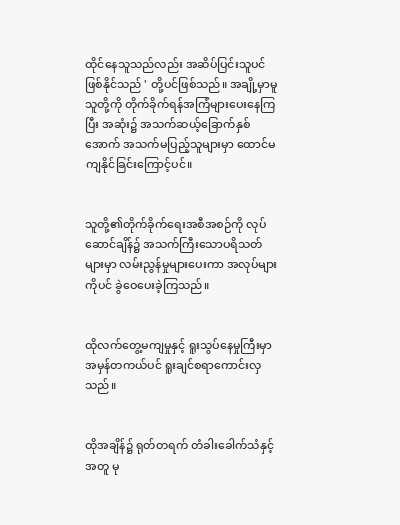ထိုင်နေသူသည်လည်း အဆိပ်ပြင်းသူပင်ဖြစ်နိုင်သည် ' တို့ပင်ဖြစ်သည်။ အချို့မှာမူ သူတို့ကို တိုက်ခိုက်ရန်အကြံများပေးနေကြပြီး အဆုံး၌ အသက်ဆယ့်ခြောက်နှစ်အောက် အသက်မပြည့်သူများမှာ ထောင်မကျနိုင်‌ခြင်းကြောင့်ပင်။


သူတို့၏တိုက်ခိုက်ရေးအစီအစဉ်ကို လုပ်ဆောင်ချိန်၌ အသက်ကြီးသောပရိသတ်များမှာ လမ်းညွန်မှုများပေးကာ အလုပ်များကိုပင် ခွဲဝေပေးခဲ့ကြသည်။


ထိုလက်တွေ့မကျမှုနှင့် ရူးသွပ်နေမှုကြီးမှာ အမှန်တကယ်ပင် ရူးချင်စရာကောင်းလှသည်။


ထိုအချိန်၌ ရုတ်တရက် တံခါးခေါက်သံနှင့်အတူ မု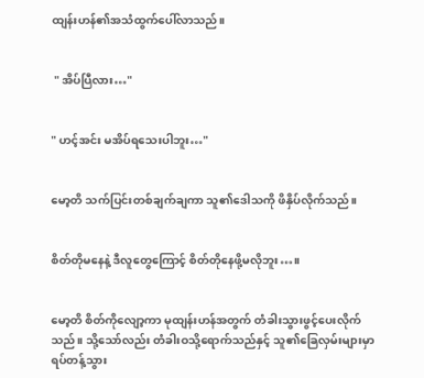ထျန်းဟန်၏အသံထွက်ပေါ်လာသည်။


 " အိပ်ပြီလား…"


" ဟင့်အင်း မအိပ်ရသေးပါဘူး…"


မော့တိ သက်ပြင်းတစ်ချက်ချကာ သူ၏ဒေါသကို ဖိနှိပ်လိုက်သည်။


စိတ်တိုမနေနဲ့ ဒီလူတွေကြောင့် စိတ်တိုနေဖို့မလိုဘူး…။


မော့တိ စိတ်ကိုလျော့ကာ မုထျန်းဟန်အတွက် တံခါးသွားဖွင့်ပေးလိုက်သည်။ သို့သော်လည်း တံခါးဝသို့ရောက်သည်နှင့် သူ၏ခြေလှမ်းများမှာ ရပ်တန့်သွား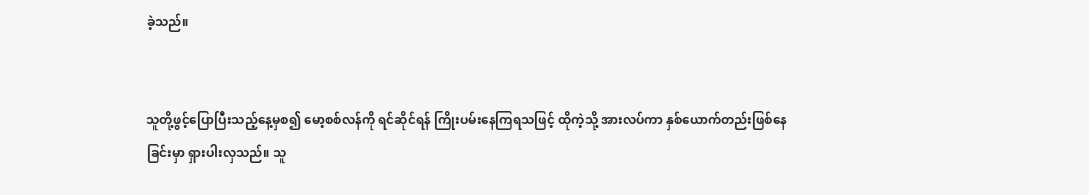ခဲ့သည်။


သူတို့ဖွင့်ပြောပြီးသည့်နေ့မှစ၍ မော့စစ်လန်ကို ရင်ဆိုင်ရန် ကြိုးပမ်းနေကြရသဖြင့် ထိုကဲ့သို့ အားလပ်ကာ နှစ်ယောက်တည်းဖြစ်နေခြင်းမှာ ရှားပါးလှသည်။ သူ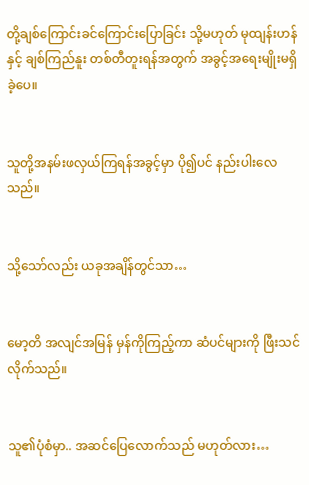တို့ချစ်ကြောင်းခင်ကြောင်းပြောခြင်း သို့မဟုတ် မုထျန်းဟန်နှင့် ချစ်ကြည်နူး တစ်တီတူးရန်အတွက် အခွင့်အရေးမျိုးမရှိခဲ့ပေ။


သူတို့အနမ်းဖလှယ်ကြရန်အခွင့်မှာ ပို၍ပင် နည်းပါးလေသည်။


သို့သော်လည်း ယခုအချိန်တွင်သာ…


မော့တိ အလျင်အမြန် မှန်ကိုကြည့်ကာ ဆံပင်များကို ဖြီးသင်လိုက်သည်။


သူ၏ပုံစံမှာ.. အဆင်ပြေလောက်သည် မဟုတ်လား…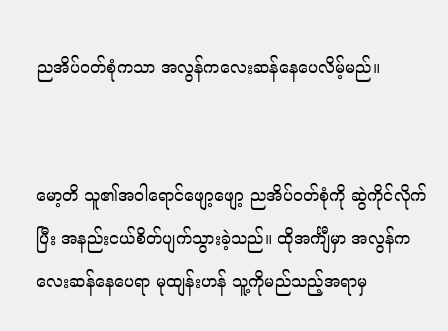ညအိပ်ဝတ်စုံကသာ အလွန်ကလေးဆန်နေပေလိမ့်မည်။


မော့တိ သူ၏အဝါရောင်ဖျော့ဖျော့ ညအိပ်ဝတ်စုံကို ဆွဲကိုင်လိုက်ပြီး အနည်းငယ်စိတ်ပျက်သွားခဲ့သည်။ ထိုအင်္ကျီမှာ အလွန်ကလေးဆန်နေပေရာ မုထျန်းဟန် သူ့ကိုမည်သည့်အရာမှ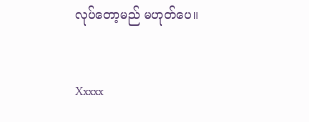လုပ်တော့မည် မဟုတ်ပေ။


Xxxxx